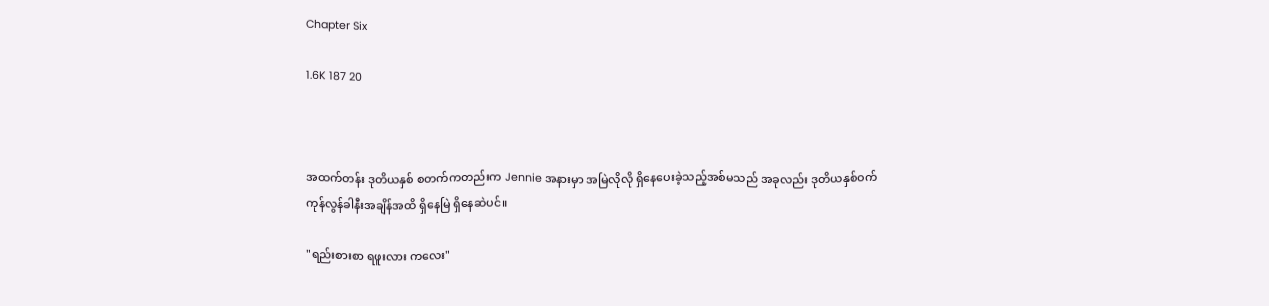Chapter Six

1.6K 187 20



အထက်တန်း ဒုတိယနှစ် စတက်ကတည်းက Jennie အနားမှာ အမြဲလိုလို ရှိနေပေးခဲ့သည့်အစ်မသည် အခုလည်း ဒုတိယနှစ်ဝက် ကုန်လွန်ခါနီးအချိန်အထိ ရှိနေမြဲ ရှိနေဆဲပင်။

"ရည်းစားစာ ရဖူးလား ကလေး"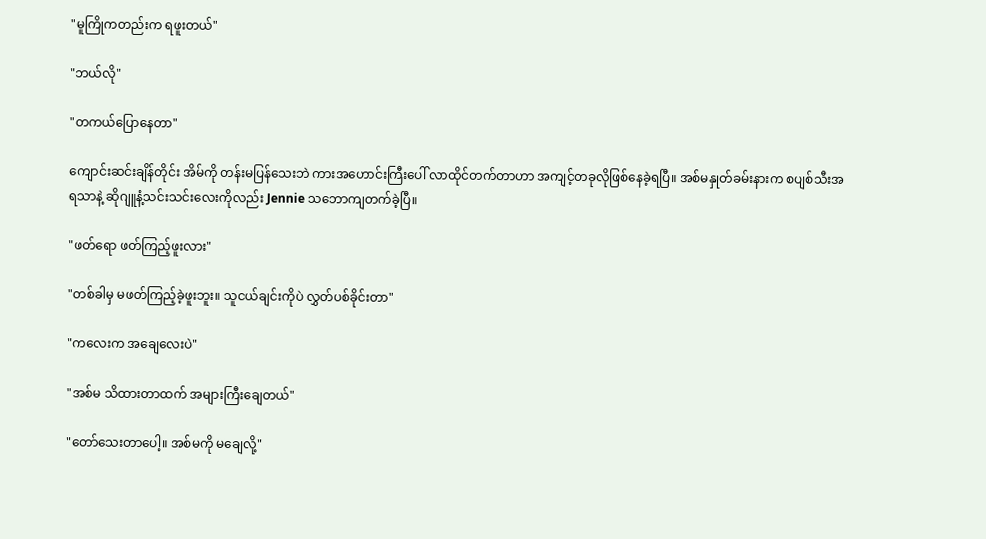"မူကြိုကတည်းက ရဖူးတယ်"

"ဘယ်လို"

"တကယ်ပြောနေတာ"

ကျောင်းဆင်းချိန်တိုင်း အိမ်ကို တန်းမပြန်သေးဘဲ ကားအဟောင်းကြီးပေါ် လာထိုင်တက်တာဟာ အကျင့်တခုလိုဖြစ်နေခဲ့ရပြီ။ အစ်မနှုတ်ခမ်းနားက စပျစ်သီးအရသာနဲ့ ဆိုဂျူနံ့သင်းသင်းလေးကိုလည်း Jennie သဘောကျတက်ခဲ့ပြီ။

"ဖတ်ရော ဖတ်ကြည့်ဖူးလား"

"တစ်ခါမှ မဖတ်ကြည့်ခဲ့ဖူးဘူး။ သူငယ်ချင်းကိုပဲ လွှတ်ပစ်ခိုင်းတာ"

"ကလေးက အချေလေးပဲ"

"အစ်မ သိထားတာထက် အများကြီးချေတယ်"

"တော်သေးတာပေါ့။ အစ်မကို မချေလို့"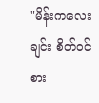"မိန်းကလေးချင်း စိတ်ဝင်စား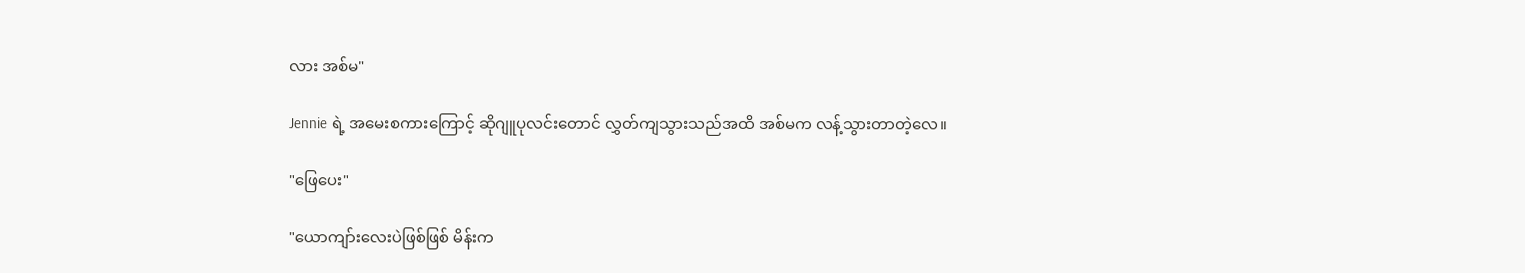လား အစ်မ"

Jennie ရဲ့ အမေးစကားကြောင့် ဆိုဂျူပုလင်းတောင် လွှတ်ကျသွားသည်အထိ အစ်မက လန့်သွားတာတဲ့လေ။

"ဖြေပေး"

"ယောကျာ်းလေးပဲဖြစ်ဖြစ် မိန်းက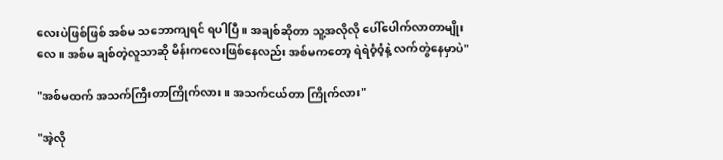လေးပဲဖြစ်ဖြစ် အစ်မ သဘောကျရင် ရပါပြီ။ အချစ်ဆိုတာ သူ့အလိုလို ပေါ်ပေါက်လာတာမျိုးလေ။ အစ်မ ချစ်တဲ့လူသာဆို မိန်းကလေးဖြစ်နေလည်း အစ်မကတော့ ရဲရဲဝံ့ဝံ့နဲ့ လက်တွဲနေမှာပဲ"

"အစ်မထက် အသက်ကြီးတာကြိုက်လား။ အသက်ငယ်တာ ကြိုက်လား"

"အဲ့လို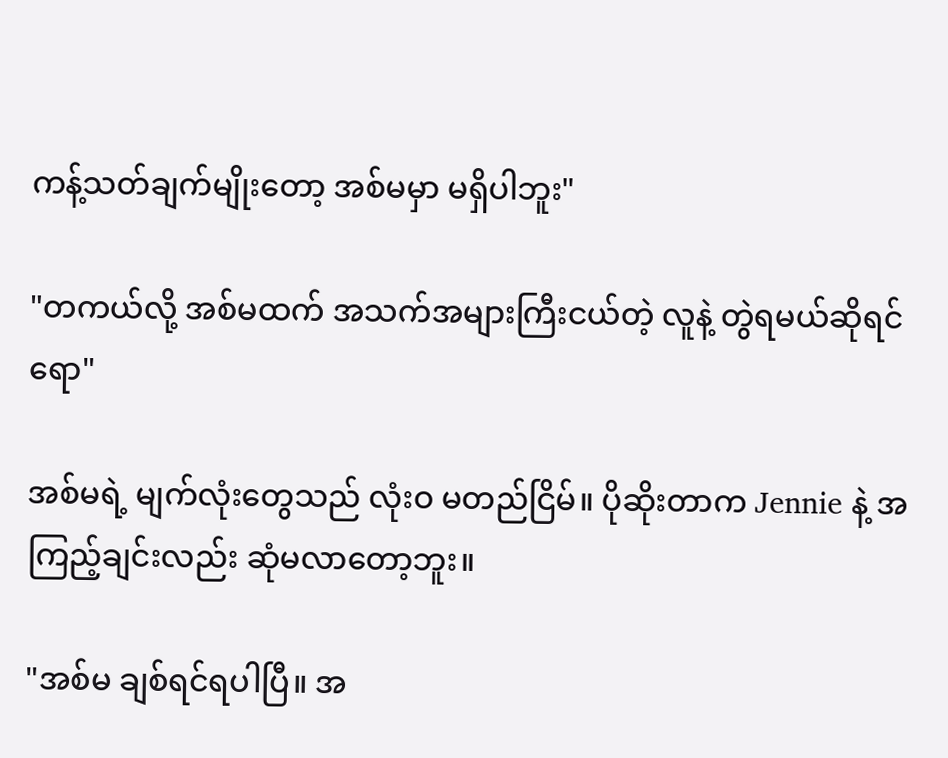ကန့်သတ်ချက်မျိုးတော့ အစ်မမှာ မရှိပါဘူး"

"တကယ်လို့ အစ်မထက် အသက်အများကြီးငယ်တဲ့ လူနဲ့ တွဲရမယ်ဆိုရင်ရော"

အစ်မရဲ့ မျက်လုံးတွေသည် လုံးဝ မတည်ငြိမ်။ ပိုဆိုးတာက Jennie နဲ့ အကြည့်ချင်းလည်း ဆုံမလာတော့ဘူး။

"အစ်မ ချစ်ရင်ရပါပြီ။ အ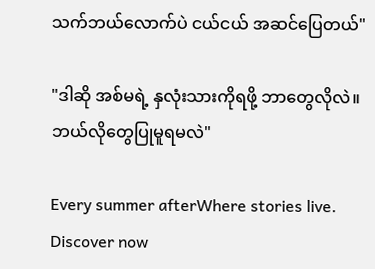သက်ဘယ်လောက်ပဲ ငယ်ငယ် အဆင်ပြေတယ်"

"ဒါဆို အစ်မရဲ့ နှလုံးသားကိုရဖို့ ဘာတွေလိုလဲ။ ဘယ်လိုတွေပြုမူရမလဲ"

Every summer afterWhere stories live. Discover now